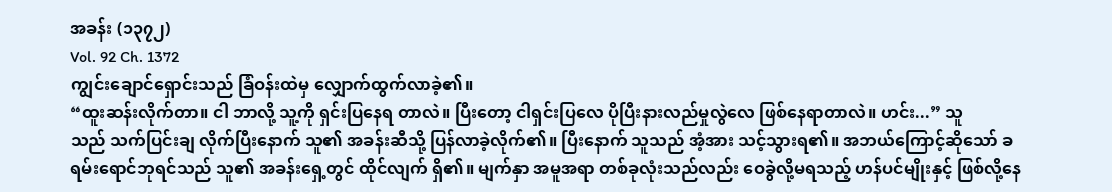အခန်း (၁၃၇၂)
Vol. 92 Ch. 1372
ကျွင်းချောင်ရှောင်းသည် ခြံဝန်းထဲမှ လျှောက်ထွက်လာခဲ့၏။
“ထူးဆန်းလိုက်တာ။ ငါ ဘာလို့ သူ့ကို ရှင်းပြနေရ တာလဲ။ ပြီးတော့ ငါရှင်းပြလေ ပိုပြီးနားလည်မှုလွဲလေ ဖြစ်နေရာတာလဲ။ ဟင်း...” သူ
သည် သက်ပြင်းချ လိုက်ပြီးနောက် သူ၏ အခန်းဆီသို့ ပြန်လာခဲ့လိုက်၏။ ပြီးနောက် သူသည် အံ့အား သင့်သွားရ၏။ အဘယ်ကြောင့်ဆိုသော် ခရမ်းရောင်ဘုရင်သည် သူ၏ အခန်းရှေ့တွင် ထိုင်လျက် ရှိ၏။ မျက်နှာ အမူအရာ တစ်ခုလုံးသည်လည်း ဝေခွဲလို့မရသည့် ဟန်ပင်မျိုးနှင့် ဖြစ်လို့နေ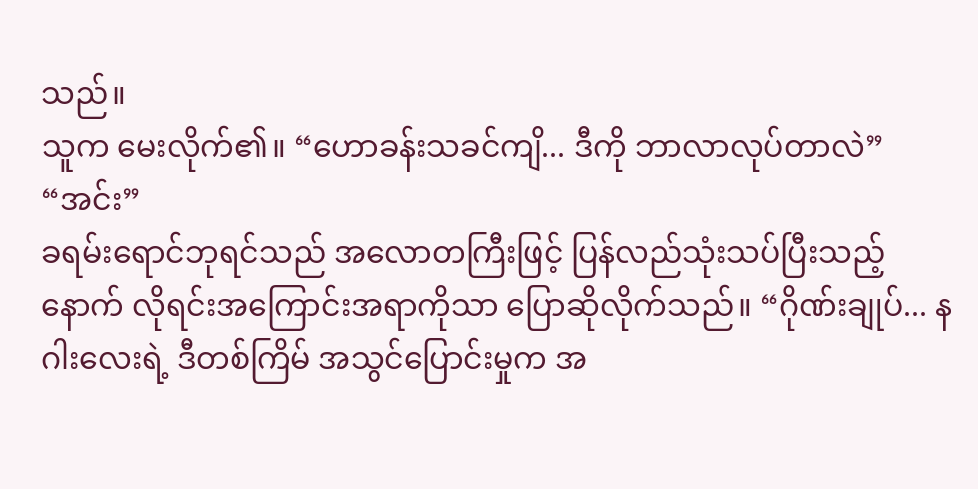သည်။
သူက မေးလိုက်၏။ “ဟောခန်းသခင်ကျိ... ဒီကို ဘာလာလုပ်တာလဲ”
“အင်း”
ခရမ်းရောင်ဘုရင်သည် အလောတကြီးဖြင့် ပြန်လည်သုံးသပ်ပြီးသည့်နောက် လိုရင်းအကြောင်းအရာကိုသာ ပြောဆိုလိုက်သည်။ “ဂိုဏ်းချုပ်... နဂါးလေးရဲ့ ဒီတစ်ကြိမ် အသွင်ပြောင်းမှုက အ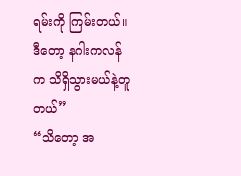ရမ်းကို ကြမ်းတယ်။ ဒီတော့ နဂါးကလန်က သိရှိသွားမယ်နဲ့တူတယ်”
“သိတော့ အ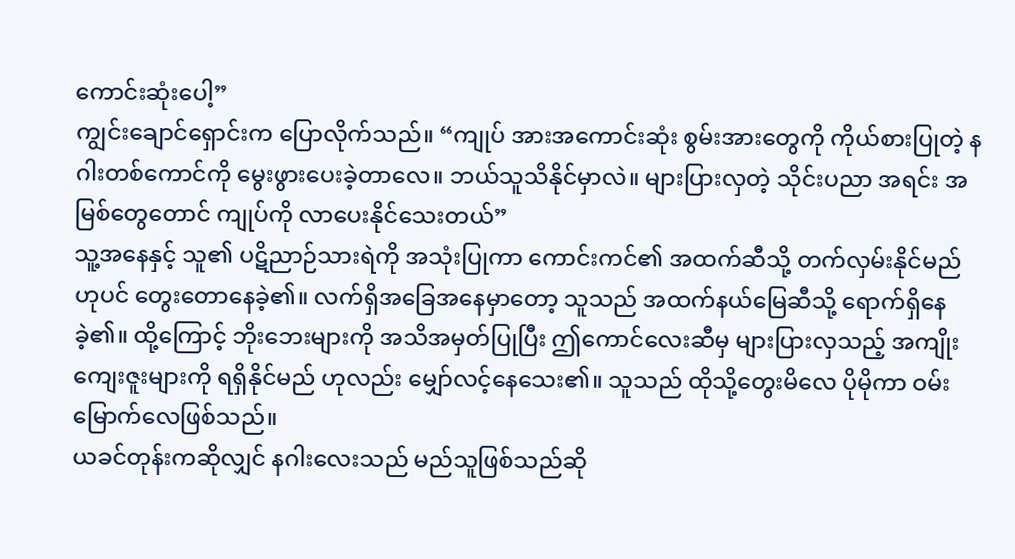ကောင်းဆုံးပေါ့”
ကျွင်းချောင်ရှောင်းက ပြောလိုက်သည်။ “ကျုပ် အားအကောင်းဆုံး စွမ်းအားတွေကို ကိုယ်စားပြုတဲ့ နဂါးတစ်ကောင်ကို မွေးဖွားပေးခဲ့တာလေ။ ဘယ်သူသိနိုင်မှာလဲ။ များပြားလှတဲ့ သိုင်းပညာ အရင်း အမြစ်တွေတောင် ကျုပ်ကို လာပေးနိုင်သေးတယ်”
သူ့အနေနှင့် သူ၏ ပဋိညာဉ်သားရဲကို အသုံးပြုကာ ကောင်းကင်၏ အထက်ဆီသို့ တက်လှမ်းနိုင်မည်ဟုပင် တွေးတောနေခဲ့၏။ လက်ရှိအခြေအနေမှာတော့ သူသည် အထက်နယ်မြေဆီသို့ ရောက်ရှိနေခဲ့၏။ ထို့ကြောင့် ဘိုးဘေးများကို အသိအမှတ်ပြုပြီး ဤကောင်လေးဆီမှ များပြားလှသည့် အကျိုးကျေးဇူးများကို ရရှိနိုင်မည် ဟုလည်း မျှော်လင့်နေသေး၏။ သူသည် ထိုသို့တွေးမိလေ ပိုမိုကာ ဝမ်းမြောက်လေဖြစ်သည်။
ယခင်တုန်းကဆိုလျှင် နဂါးလေးသည် မည်သူဖြစ်သည်ဆို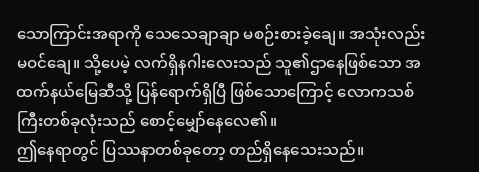သောကြာင်းအရာကို သေသေချာချာ မစဉ်းစားခဲ့ချေ။ အသုံးလည်း မဝင်ချေ။ သို့ပေမဲ့ လက်ရှိနဂါးလေးသည် သူ၏ဌာနေဖြစ်သော အထက်နယ်မြေဆီသို့ ပြန်ရောက်ရှိပြီ ဖြစ်သောကြောင့် လောကသစ်ကြီးတစ်ခုလုံးသည် စောင့်မျှော်နေလေ၏။
ဤနေရာတွင် ပြဿနာတစ်ခုတော့ တည်ရှိနေသေးသည်။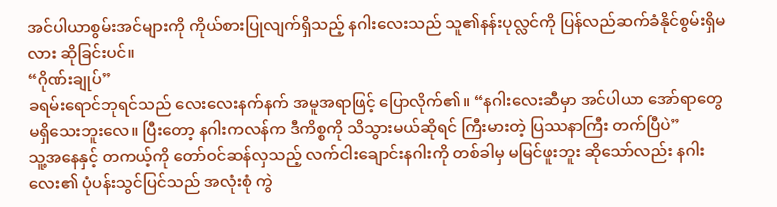အင်ပါယာစွမ်းအင်များကို ကိုယ်စားပြုလျက်ရှိသည့် နဂါးလေးသည် သူ၏နန်းပုလ္လင်ကို ပြန်လည်ဆက်ခံနိုင်စွမ်းရှိမလား ဆိုခြင်းပင်။
“ဂိုဏ်းချုပ်”
ခရမ်းရောင်ဘုရင်သည် လေးလေးနက်နက် အမူအရာဖြင့် ပြောလိုက်၏။ “နဂါးလေးဆီမှာ အင်ပါယာ အော်ရာတွေ မရှိသေးဘူးလေ။ ပြီးတော့ နဂါးကလန်က ဒီကိစ္စကို သိသွားမယ်ဆိုရင် ကြီးမားတဲ့ ပြဿနာကြီး တက်ပြီပဲ”
သူ့အနေနှင့် တကယ့်ကို တော်ဝင်ဆန်လှသည့် လက်ငါးချောင်းနဂါးကို တစ်ခါမှ မမြင်ဖူးဘူး ဆိုသော်လည်း နဂါးလေး၏ ပုံပန်းသွင်ပြင်သည် အလုံးစုံ ကွဲ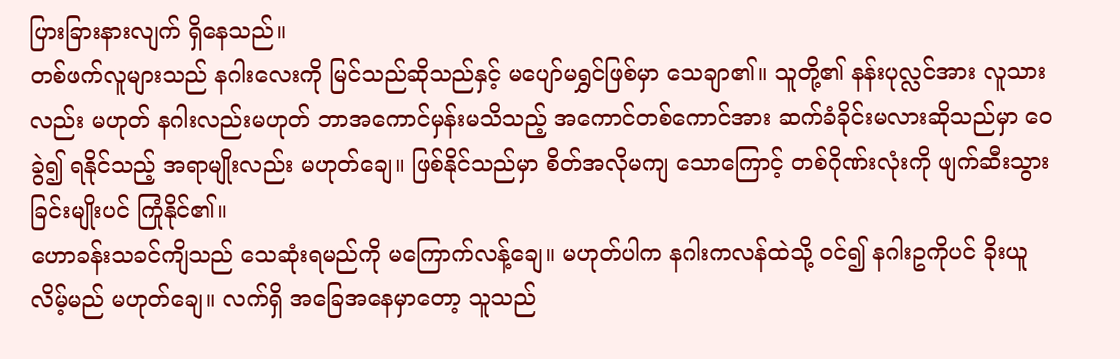ပြားခြားနားလျက် ရှိနေသည်။
တစ်ဖက်လူများသည် နဂါးလေးကို မြင်သည်ဆိုသည်နှင့် မပျော်မရွှင်ဖြစ်မှာ သေချာ၏။ သူတို့၏ နန်းပုလ္လင်အား လူသားလည်း မဟုတ် နဂါးလည်းမဟုတ် ဘာအကောင်မှန်းမသိသည့် အကောင်တစ်ကောင်အား ဆက်ခံခိုင်းမလားဆိုသည်မှာ ဝေခွဲ၍ ရနိုင်သည့် အရာမျိုးလည်း မဟုတ်ချေ။ ဖြစ်နိုင်သည်မှာ စိတ်အလိုမကျ သောကြောင့် တစ်ဂိုဏ်းလုံးကို ဖျက်ဆီးသွားခြင်းမျိုးပင် ကြုံနိုင်၏။
ဟောခန်းသခင်ကျိသည် သေဆုံးရမည်ကို မကြောက်လန့်ချေ။ မဟုတ်ပါက နဂါးကလန်ထဲသို့ ဝင်၍ နဂါးဥကိုပင် ခိုးယူလိမ့်မည် မဟုတ်ချေ။ လက်ရှိ အခြေအနေမှာတော့ သူသည်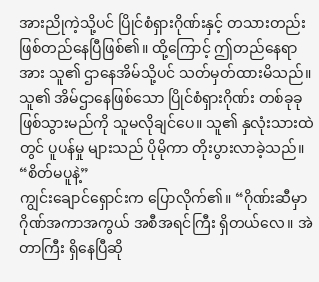အားညိုကဲ့သို့ပင် ပြိုင်စံရှားဂိုဏ်းနှင့် တသားတည်း ဖြစ်တည်နေပြီဖြစ်၏။ ထို့ကြောင့် ဤတည်နေရာအား သူ၏ ဌာနေအိမ်သို့ပင် သတ်မှတ်ထားမိသည်။ သူ၏ အိမ်ဌာနေဖြစ်သော ပြိုင်စံရှားဂိုဏ်း တစ်ခုခု ဖြစ်သွားမည်ကို သူမလိုချင်ပေ။ သူ၏ နှလုံးသားထဲတွင် ပူပန်မှု များသည် ပိုမိုကာ တိုးပွားလာခဲ့သည်။
“စိတ်မပူနဲ့”
ကျွင်းချောင်ရှောင်းက ပြောလိုက်၏။ “ဂိုဏ်းဆီမှာ ဂိုဏ်အကာအကွယ် အစီအရင်ကြီး ရှိတယ်လေ။ အဲတာကြီး ရှိနေပြီဆို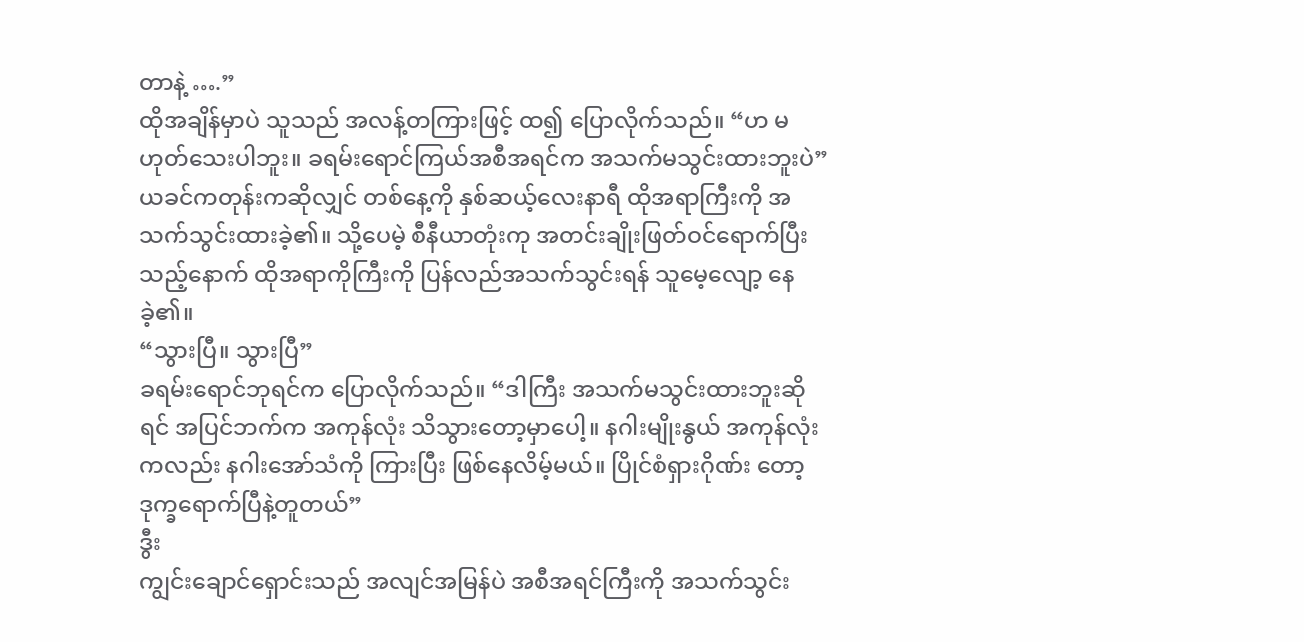တာနဲ့ ….”
ထိုအချိန်မှာပဲ သူသည် အလန့်တကြားဖြင့် ထ၍ ပြောလိုက်သည်။ “ဟ မဟုတ်သေးပါဘူး။ ခရမ်းရောင်ကြယ်အစီအရင်က အသက်မသွင်းထားဘူးပဲ”
ယခင်ကတုန်းကဆိုလျှင် တစ်နေ့ကို နှစ်ဆယ့်လေးနာရီ ထိုအရာကြီးကို အသက်သွင်းထားခဲ့၏။ သို့ပေမဲ့ စီနီယာတုံးကု အတင်းချိုးဖြတ်ဝင်ရောက်ပြီးသည့်နောက် ထိုအရာကိုကြီးကို ပြန်လည်အသက်သွင်းရန် သူမေ့လျော့ နေခဲ့၏။
“သွားပြီ။ သွားပြီ”
ခရမ်းရောင်ဘုရင်က ပြောလိုက်သည်။ “ဒါကြီး အသက်မသွင်းထားဘူးဆိုရင် အပြင်ဘက်က အကုန်လုံး သိသွားတော့မှာပေါ့။ နဂါးမျိုးနွယ် အကုန်လုံးကလည်း နဂါးအော်သံကို ကြားပြီး ဖြစ်နေလိမ့်မယ်။ ပြိုင်စံရှားဂိုဏ်း တော့ ဒုက္ခရောက်ပြီနဲ့တူတယ်”
ဒွီး
ကျွင်းချောင်ရှောင်းသည် အလျင်အမြန်ပဲ အစီအရင်ကြီးကို အသက်သွင်း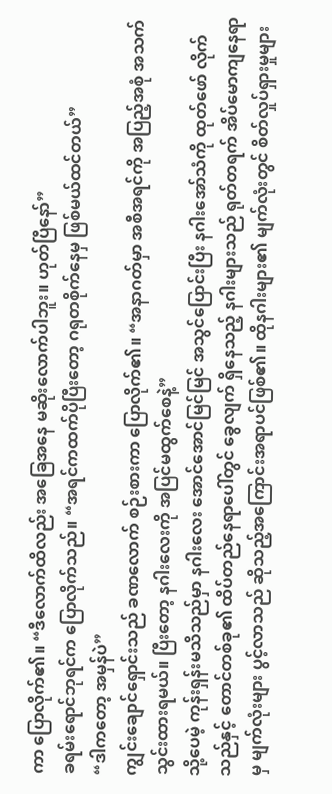ကာ ပြောလိုက်၏။ “ဒီလောက်ထိလည်း အခြေအနေ မဆိုးလောက်ပါဘူး။ ဟုတ်ပြီနော်”
ခရမ်းရောင်ဘုရင်က ပြောလိုက်သည်။ “အရင်ကထက်ပိုပြီးတော့ ဂရုတစိုက်နေမှ ဖြစ်မယ်ထင်တယ်”
“ဒါကတော့ အမှန်ပဲ”
ကျွင်းချောင်ရှောင်းသည် ခဏလောက် စဉ်းစားကာ ပြောလိုက်၏။ “အနာဂတ်မှာ အစီအရင်ကို အပြည့်အစုံ အသက်သွင်းထားရမယ်။ ပြီးတော့ နဂါးလေးကို အပြင်မထွက်စေနဲ့”
သို့ပေမဲ့ ကုန်းရှန်းမသိသည်မှာ နဂါးလေး အောင်အောင်မြင်မြင် အသွင်ပြောင်းပြီး နဂါးအော်သံကို ထုတ်ဖော် လိုက်သည်နှင့် တောင်တစ်ခု၏ ထိပ်တည်နေရာပေါ်တွင် ခွေလျက် ရှိနေသည့် နဂါးများသည် ရုတ်တရက် အိပ်မောကျနေရာမှ မျက်လုံးများ ပွင့်လာသည် ဆိုသည့်အကြောင်းအရာပင်ဖြစ်၏။ ထိုနဂါးများ၏ မျက်လုံးတွင် စိတ်လှုပ်ရှားမှုများ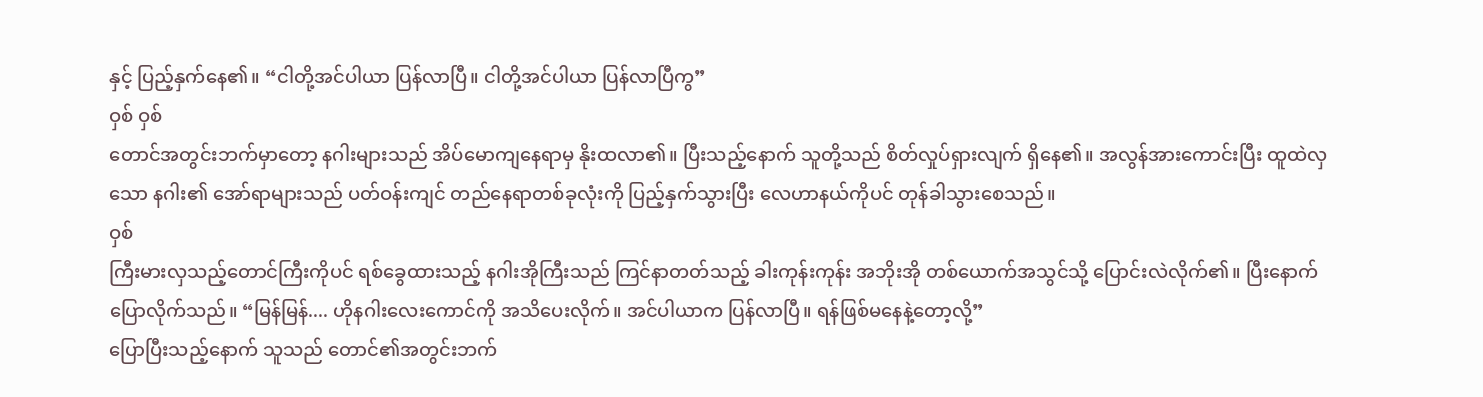နှင့် ပြည့်နှက်နေ၏။ “ငါတို့အင်ပါယာ ပြန်လာပြီ။ ငါတို့အင်ပါယာ ပြန်လာပြီကွ”
ဝှစ် ဝှစ်
တောင်အတွင်းဘက်မှာတော့ နဂါးများသည် အိပ်မောကျနေရာမှ နိုးထလာ၏။ ပြီးသည့်နောက် သူတို့သည် စိတ်လှုပ်ရှားလျက် ရှိနေ၏။ အလွန်အားကောင်းပြီး ထူထဲလှသော နဂါး၏ အော်ရာများသည် ပတ်ဝန်းကျင် တည်နေရာတစ်ခုလုံးကို ပြည့်နှက်သွားပြီး လေဟာနယ်ကိုပင် တုန်ခါသွားစေသည်။
ဝှစ်
ကြီးမားလှသည့်တောင်ကြီးကိုပင် ရစ်ခွေထားသည့် နဂါးအိုကြီးသည် ကြင်နာတတ်သည့် ခါးကုန်းကုန်း အဘိုးအို တစ်ယောက်အသွင်သို့ ပြောင်းလဲလိုက်၏။ ပြီးနောက် ပြောလိုက်သည်။ “မြန်မြန်.... ဟိုနဂါးလေးကောင်ကို အသိပေးလိုက်။ အင်ပါယာက ပြန်လာပြီ။ ရန်ဖြစ်မနေနဲ့တော့လို့”
ပြောပြီးသည့်နောက် သူသည် တောင်၏အတွင်းဘက်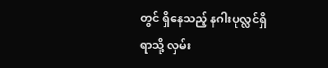တွင် ရှိနေသည့် နဂါးပုလ္လင်ရှိရာသို့ လှမ်း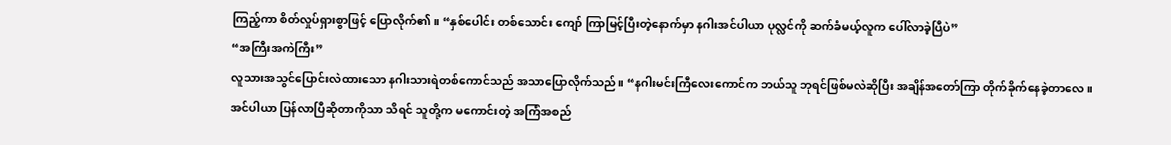ကြည့်ကာ စိတ်လှုပ်ရှားစွာဖြင့် ပြောလိုက်၏။ “နှစ်ပေါင်း တစ်သောင်း ကျော် ကြာမြင့်ပြီးတဲ့နောက်မှာ နဂါးအင်ပါယာ ပုလ္လင်ကို ဆက်ခံမယ့်လူက ပေါ်လာခဲ့ပြီပဲ”
“အကြီးအကဲကြီး”
လူသားအသွင်ပြောင်းလဲထားသော နဂါးသားရဲတစ်ကောင်သည် အသာပြောလိုက်သည်။ “နဂါးမင်းကြီလေးကောင်က ဘယ်သူ ဘုရင်ဖြစ်မလဲဆိုပြီး အချိန်အတော်ကြာ တိုက်ခိုက်နေခဲ့တာလေ။ အင်ပါယာ ပြန်လာပြီဆိုတာကိုသာ သိရင် သူတို့က မကောင်းတဲ့ အကြံအစည်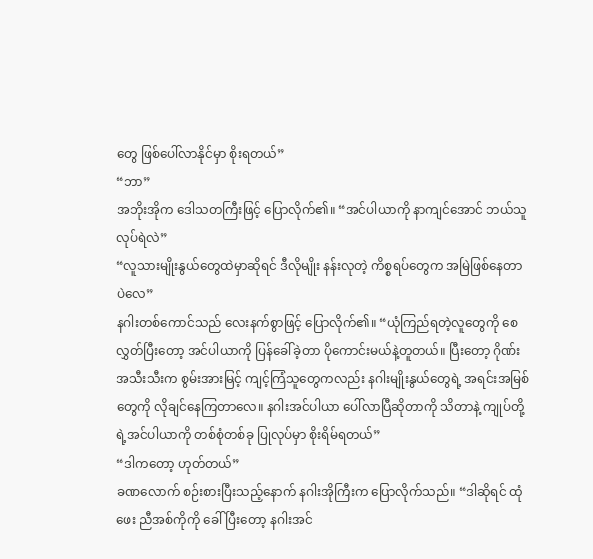တွေ ဖြစ်ပေါ်လာနိုင်မှာ စိုးရတယ်”
“ဘာ”
အဘိုးအိုက ဒေါသတကြီးဖြင့် ပြောလိုက်၏။ “အင်ပါယာကို နာကျင်အောင် ဘယ်သူလုပ်ရဲလဲ”
“လူသားမျိုးနွယ်တွေထဲမှာဆိုရင် ဒီလိုမျိုး နန်းလုတဲ့ ကိစ္စရပ်တွေက အမြဲဖြစ်နေတာပဲလေ”
နဂါးတစ်ကောင်သည် လေးနက်စွာဖြင့် ပြောလိုက်၏။ “ယုံကြည်ရတဲ့လူတွေကို စေလွှတ်ပြီးတော့ အင်ပါယာကို ပြန်ခေါ်ခဲ့တာ ပိုကောင်းမယ်နဲ့တူတယ်။ ပြီးတော့ ဂိုဏ်းအသီးသီးက စွမ်းအားမြင့် ကျင့်ကြံသူတွေကလည်း နဂါးမျိုးနွယ်တွေရဲ့ အရင်းအမြစ်တွေကို လိုချင်နေကြတာလေ။ နဂါးအင်ပါယာ ပေါ်လာပြီဆိုတာကို သိတာနဲ့ ကျုပ်တို့ရဲ့အင်ပါယာကို တစ်စုံတစ်ခု ပြုလုပ်မှာ စိုးရိမ်ရတယ်”
“ဒါကတော့ ဟုတ်တယ်”
ခဏလောက် စဉ်းစားပြီးသည့်နောက် နဂါးအိုကြီးက ပြောလိုက်သည်။ “ဒါဆိုရင် ထုံဖေး ညီအစ်ကိုကို ခေါ်ပြီးတော့ နဂါးအင်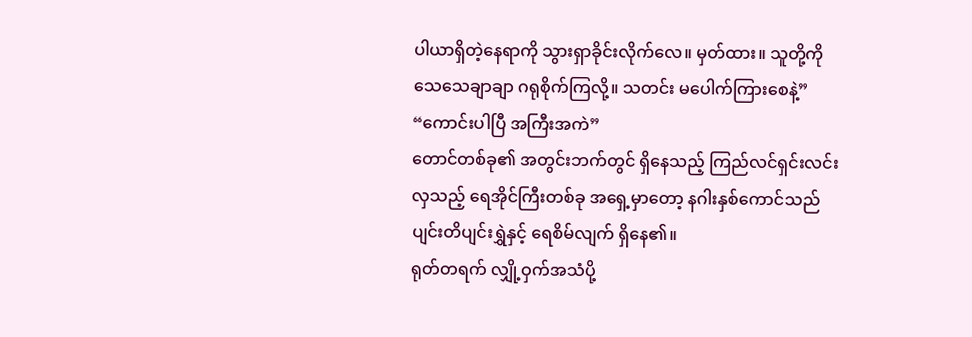ပါယာရှိတဲ့နေရာကို သွားရှာခိုင်းလိုက်လေ။ မှတ်ထား။ သူတို့ကို သေသေချာချာ ဂရုစိုက်ကြလို့။ သတင်း မပေါက်ကြားစေနဲ့”
“ကောင်းပါပြီ အကြီးအကဲ”
တောင်တစ်ခု၏ အတွင်းဘက်တွင် ရှိနေသည့် ကြည်လင်ရှင်းလင်းလှသည့် ရေအိုင်ကြီးတစ်ခု အရှေ့မှာတော့ နဂါးနှစ်ကောင်သည် ပျင်းတိပျင်းရွှဲနှင့် ရေစိမ်လျက် ရှိနေ၏။
ရုတ်တရက် လျှို့ဝှက်အသံပို့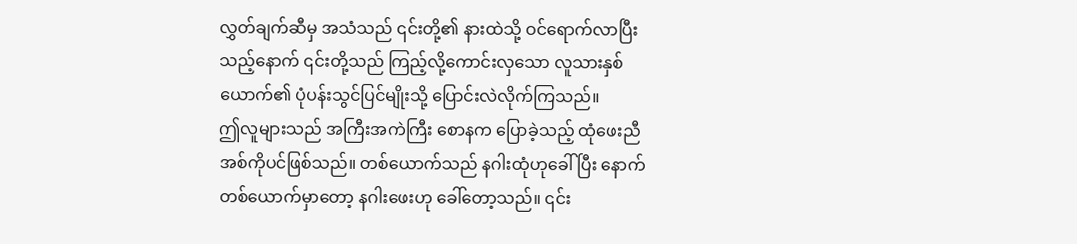လွှတ်ချက်ဆီမှ အသံသည် ၎င်းတို့၏ နားထဲသို့ ဝင်ရောက်လာပြီးသည့်နောက် ၎င်းတို့သည် ကြည့်လို့ကောင်းလှသော လူသားနှစ်ယောက်၏ ပုံပန်းသွင်ပြင်မျိုးသို့ ပြောင်းလဲလိုက်ကြသည်။
ဤလူများသည် အကြီးအကဲကြီး စောနက ပြောခဲ့သည့် ထုံဖေးညီအစ်ကိုပင်ဖြစ်သည်။ တစ်ယောက်သည် နဂါးထုံဟုခေါ်ပြီး နောက်တစ်ယောက်မှာတော့ နဂါးဖေးဟု ခေါ်တော့သည်။ ၎င်း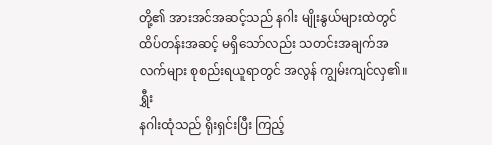တို့၏ အားအင်အဆင့်သည် နဂါး မျိုးနွယ်များထဲတွင် ထိပ်တန်းအဆင့် မရှိသော်လည်း သတင်းအချက်အလက်များ စုစည်းရယူရာတွင် အလွန် ကျွမ်းကျင်လှ၏။
ရွှီး
နဂါးထုံသည် ရိုးရှင်းပြီး ကြည့်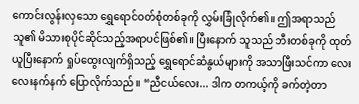ကောင်းလွန်းလှသော ရွှေရောင်ဝတ်စုံတစ်ခုကို လွှမ်းခြုံလိုက်၏။ ဤအရာသည် သူ၏ မိသားစုပိုင်ဆိုင်သည့်အရာပင်ဖြစ်၏။ ပြီးနောက် သူသည် ဘီးတစ်ခုကို ထုတ်ယူပြီးနောက် ရှုပ်ထွေးလျက်ရှိသည့် ရွှေရောင်ဆံနွယ်များကို အသာဖြီးသင်ကာ လေးလေးနက်နက် ပြောလိုက်သည်။ “ညီငယ်လေး... ဒါက တကယ့်ကို ခက်တဲ့တာ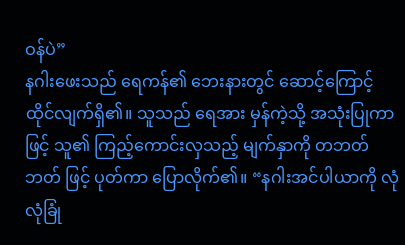ဝန်ပဲ”
နဂါးဖေးသည် ရေကန်၏ ဘေးနားတွင် ဆောင့်ကြောင့်ထိုင်လျက်ရှိ၏။ သူသည် ရေအား မှန်ကဲ့သို့ အသုံးပြုကာဖြင့် သူ၏ ကြည့်ကောင်းလှသည့် မျက်နှာကို တဘတ်ဘတ် ဖြင့် ပုတ်ကာ ပြောလိုက်၏။ “နဂါးအင်ပါယာကို လုံလုံခြုံ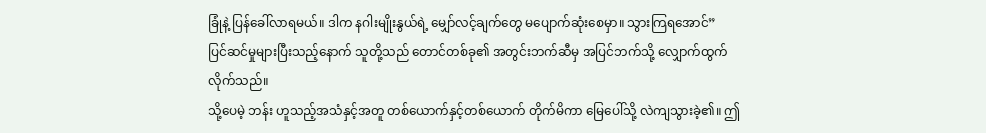ခြုံနဲ့ ပြန်ခေါ်လာရမယ်။ ဒါက နဂါးမျိုးနွယ်ရဲ့ မျှော်လင့်ချက်တွေ မပျောက်ဆုံးစေမှာ။ သွားကြရအောင်”
ပြင်ဆင်မှုများပြီးသည့်နောက် သူတို့သည် တောင်တစ်ခု၏ အတွင်းဘက်ဆီမှ အပြင်ဘက်သို့ လျှောက်ထွက်လိုက်သည်။
သို့ပေမဲ့ ဘန်း ဟူသည့်အသံနှင့်အတူ တစ်ယောက်နှင့်တစ်ယောက် တိုက်မိကာ မြေပေါ်သို့ လဲကျသွားခဲ့၏။ ဤ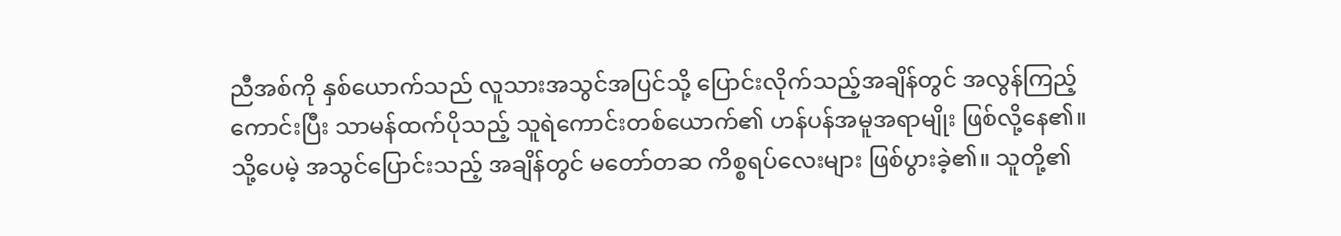ညီအစ်ကို နှစ်ယောက်သည် လူသားအသွင်အပြင်သို့ ပြောင်းလိုက်သည့်အချိန်တွင် အလွန်ကြည့်ကောင်းပြီး သာမန်ထက်ပိုသည့် သူရဲကောင်းတစ်ယောက်၏ ဟန်ပန်အမူအရာမျိုး ဖြစ်လို့နေ၏။
သို့ပေမဲ့ အသွင်ပြောင်းသည့် အချိန်တွင် မတော်တဆ ကိစ္စရပ်လေးများ ဖြစ်ပွားခဲ့၏။ သူတို့၏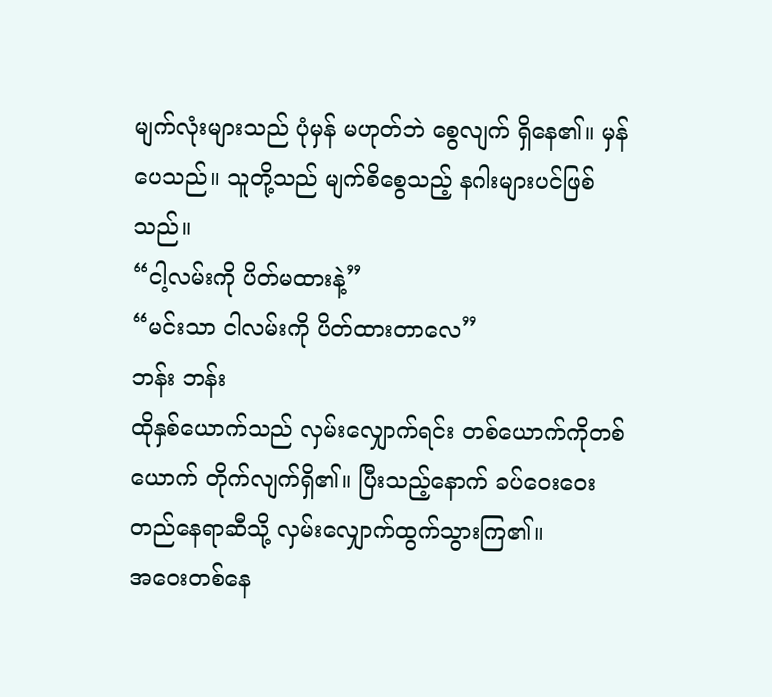မျက်လုံးများသည် ပုံမှန် မဟုတ်ဘဲ စွေလျက် ရှိနေ၏။ မှန်ပေသည်။ သူတို့သည် မျက်စိစွေသည့် နဂါးများပင်ဖြစ်သည်။
“ငါ့လမ်းကို ပိတ်မထားနဲ့”
“မင်းသာ ငါလမ်းကို ပိတ်ထားတာလေ”
ဘန်း ဘန်း
ထိုနှစ်ယောက်သည် လှမ်းလျှောက်ရင်း တစ်ယောက်ကိုတစ်ယောက် တိုက်လျက်ရှိ၏။ ပြီးသည့်နောက် ခပ်ဝေးဝေး တည်နေရာဆီသို့ လှမ်းလျှောက်ထွက်သွားကြ၏။
အဝေးတစ်နေ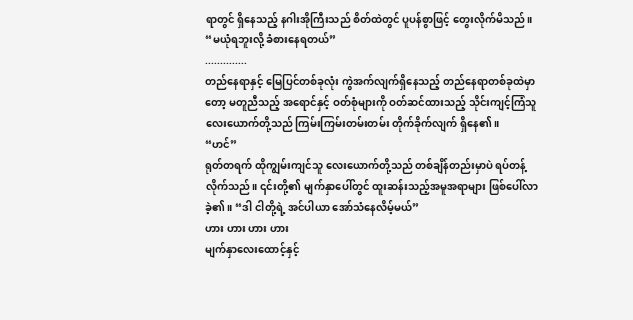ရာတွင် ရှိနေသည့် နဂါးအိုကြီးသည် စိတ်ထဲတွင် ပူပန်စွာဖြင့် တွေးလိုက်မိသည်။ “မယုံရဘူးလို့ ခံစားနေရတယ်”
..............
တည်နေရာနှင့် မြေပြင်တစ်ခုလုံး ကွဲအက်လျက်ရှိနေသည့် တည်နေရာတစ်ခုထဲမှာတော့ မတူညီသည့် အရောင်နှင့် ဝတ်စုံများကို ဝတ်ဆင်ထားသည့် သိုင်းကျင့်ကြံသူလေးယောက်တို့သည် ကြမ်းကြမ်းတမ်းတမ်း တိုက်ခိုက်လျက် ရှိနေ၏။
“ဟင်”
ရုတ်တရက် ထိုကျွမ်းကျင်သူ လေးယောက်တို့သည် တစ်ချိန်တည်းမှာပဲ ရပ်တန့်လိုက်သည်။ ၎င်းတို့၏ မျက်နှာပေါ်တွင် ထူးဆန်းသည့်အမူအရာများ ဖြစ်ပေါ်လာခဲ့၏။ “ဒါ ငါတို့ရဲ့ အင်ပါယာ အော်သံနေလိမ့်မယ်”
ဟား ဟား ဟား ဟား
မျက်နှာလေးထောင့်နှင့်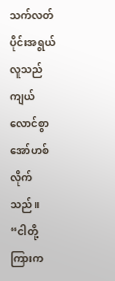သက်လတ်ပိုင်းအရွယ်လူသည် ကျယ်လောင်စွာ အော်ဟစ်လိုက်သည်။ “ငါတို့ကြားက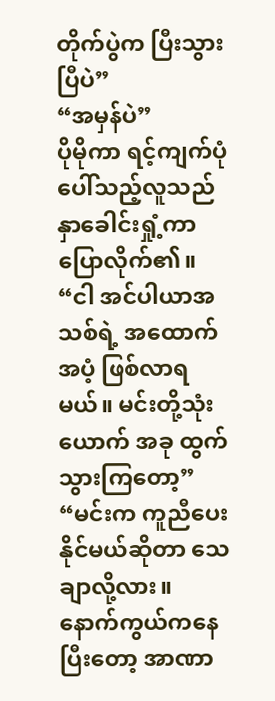တိုက်ပွဲက ပြီးသွားပြီပဲ”
“အမှန်ပဲ”
ပိုမိုကာ ရင့်ကျက်ပုံပေါ်သည့်လူသည် နှာခေါင်းရှုံ့ကာ ပြောလိုက်၏။ “ငါ အင်ပါယာအသစ်ရဲ့ အထောက်အပံ့ ဖြစ်လာရမယ်။ မင်းတို့သုံးယောက် အခု ထွက်သွားကြတော့”
“မင်းက ကူညီပေးနိုင်မယ်ဆိုတာ သေချာလို့လား။ နောက်ကွယ်ကနေပြီးတော့ အာဏာ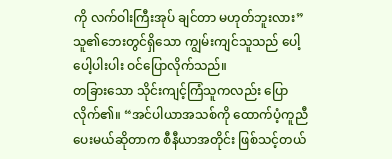ကို လက်ဝါးကြီးအုပ် ချင်တာ မဟုတ်ဘူးလား” သူ၏ဘေးတွင်ရှိသော ကျွမ်းကျင်သူသည် ပေါ့ပေါ့ပါးပါး ဝင်ပြောလိုက်သည်။
တခြားသော သိုင်းကျင့်ကြံသူကလည်း ပြောလိုက်၏။ “အင်ပါယာအသစ်ကို ထောက်ပံ့ကူညီ ပေးမယ်ဆိုတာက စီနီယာအတိုင်း ဖြစ်သင့်တယ်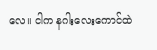လေ။ ငါက နဂါးလေးကောင်ထဲ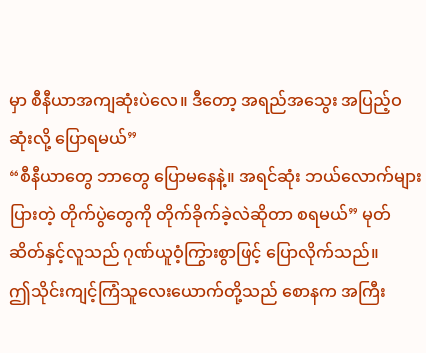မှာ စီနီယာအကျဆုံးပဲလေ။ ဒီတော့ အရည်အသွေး အပြည့်ဝဆုံးလို့ ပြောရမယ်”
“စီနီယာတွေ ဘာတွေ ပြောမနေနဲ့။ အရင်ဆုံး ဘယ်လောက်များပြားတဲ့ တိုက်ပွဲတွေကို တိုက်ခိုက်ခဲ့လဲဆိုတာ စရမယ်” မုတ်ဆိတ်နှင့်လူသည် ဂုဏ်ယူဝံ့ကြွားစွာဖြင့် ပြောလိုက်သည်။
ဤသိုင်းကျင့်ကြံသူလေးယောက်တို့သည် စောနက အကြီး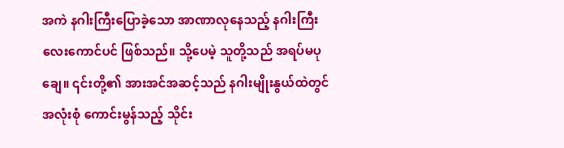အကဲ နဂါးကြီးပြောခဲ့သော အာဏာလုနေသည့် နဂါးကြီးလေးကောင်ပင် ဖြစ်သည်။ သို့ပေမဲ့ သူတို့သည် အရပ်မပုချေ။ ၎င်းတို့၏ အားအင်အဆင့်သည် နဂါးမျိုးနွယ်ထဲတွင် အလုံးစုံ ကောင်းမွန်သည့် သိုင်း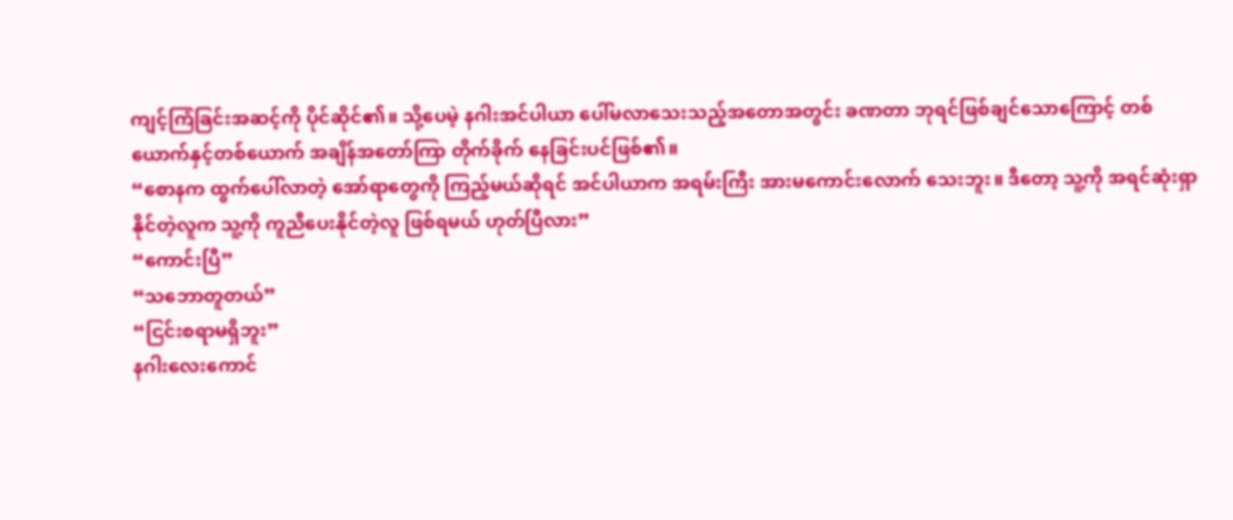ကျင့်ကြံခြင်းအဆင့်ကို ပိုင်ဆိုင်၏။ သို့ပေမဲ့ နဂါးအင်ပါယာ ပေါ်မလာသေးသည့်အတောအတွင်း ခဏတာ ဘုရင်ဖြစ်ချင်သောကြောင့် တစ်ယောက်နှင့်တစ်ယောက် အချိန်အတော်ကြာ တိုက်ခိုက် နေခြင်းပင်ဖြစ်၏။
“စောနက ထွက်ပေါ်လာတဲ့ အော်ရာတွေကို ကြည့်မယ်ဆိုရင် အင်ပါယာက အရမ်းကြီး အားမကောင်းလောက် သေးဘူး။ ဒီတော့ သူ့ကို အရင်ဆုံးရှာနိုင်တဲ့လူက သူ့ကို ကူညီပေးနိုင်တဲ့လူ ဖြစ်ရမယ် ဟုတ်ပြီလား”
“ကောင်းပြီ”
“သဘောတူတယ်”
“ငြင်းစရာမရှိဘူး”
နဂါးလေးကောင်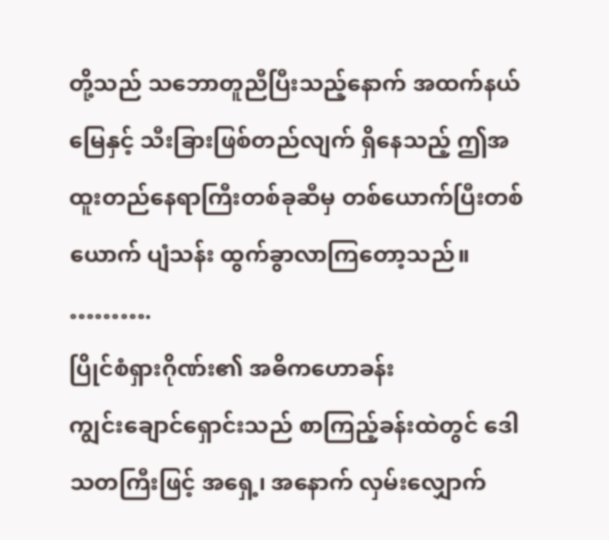တို့သည် သဘောတူညီပြီးသည့်နောက် အထက်နယ်မြေနှင့် သီးခြားဖြစ်တည်လျက် ရှိနေသည့် ဤအထူးတည်နေရာကြီးတစ်ခုဆီမှ တစ်ယောက်ပြီးတစ်ယောက် ပျံသန်း ထွက်ခွာလာကြတော့သည်။
……….
ပြိုင်စံရှားဂိုဏ်း၏ အဓိကဟောခန်း
ကျွင်းချောင်ရှောင်းသည် စာကြည့်ခန်းထဲတွင် ဒေါသတကြီးဖြင့် အရှေ့၊ အနောက် လှမ်းလျှောက်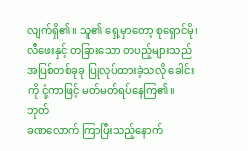လျက်ရှိ၏။ သူ၏ ရှေ့မှာတော့ စုရှောင်မို၊ လီဖေးနှင့် တခြားသော တပည့်များသည် အပြစ်တစ်ခုခု ပြုလုပ်ထားခဲ့သလို ခေါင်းကို ငုံ့ကာဖြင့် မတ်မတ်ရပ်နေကြ၏။
ဘုတ်
ခဏလောက် ကြာပြီးသည့်နောက်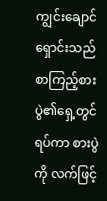ကျွင်းချောင်ရှောင်းသည် စာကြည့်စားပွဲ၏ရှေ့တွင်ရပ်ကာ စားပွဲကို လက်ဖြင့်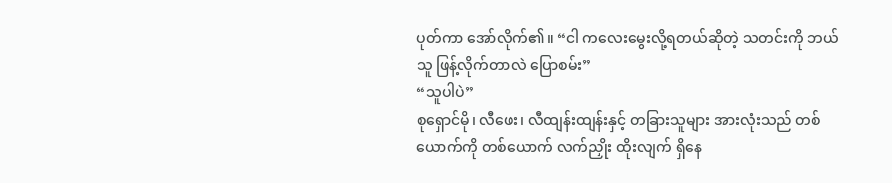ပုတ်ကာ အော်လိုက်၏။ “ငါ ကလေးမွေးလို့ရတယ်ဆိုတဲ့ သတင်းကို ဘယ်သူ ဖြန့်လိုက်တာလဲ ပြောစမ်း”
“သူပါပဲ”
စုရှောင်မို၊ လီဖေး၊ လီထျန်းထျန်းနှင့် တခြားသူများ အားလုံးသည် တစ်ယောက်ကို တစ်ယောက် လက်ညှိုး ထိုးလျက် ရှိနေ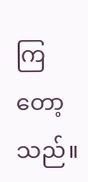ကြတော့သည်။